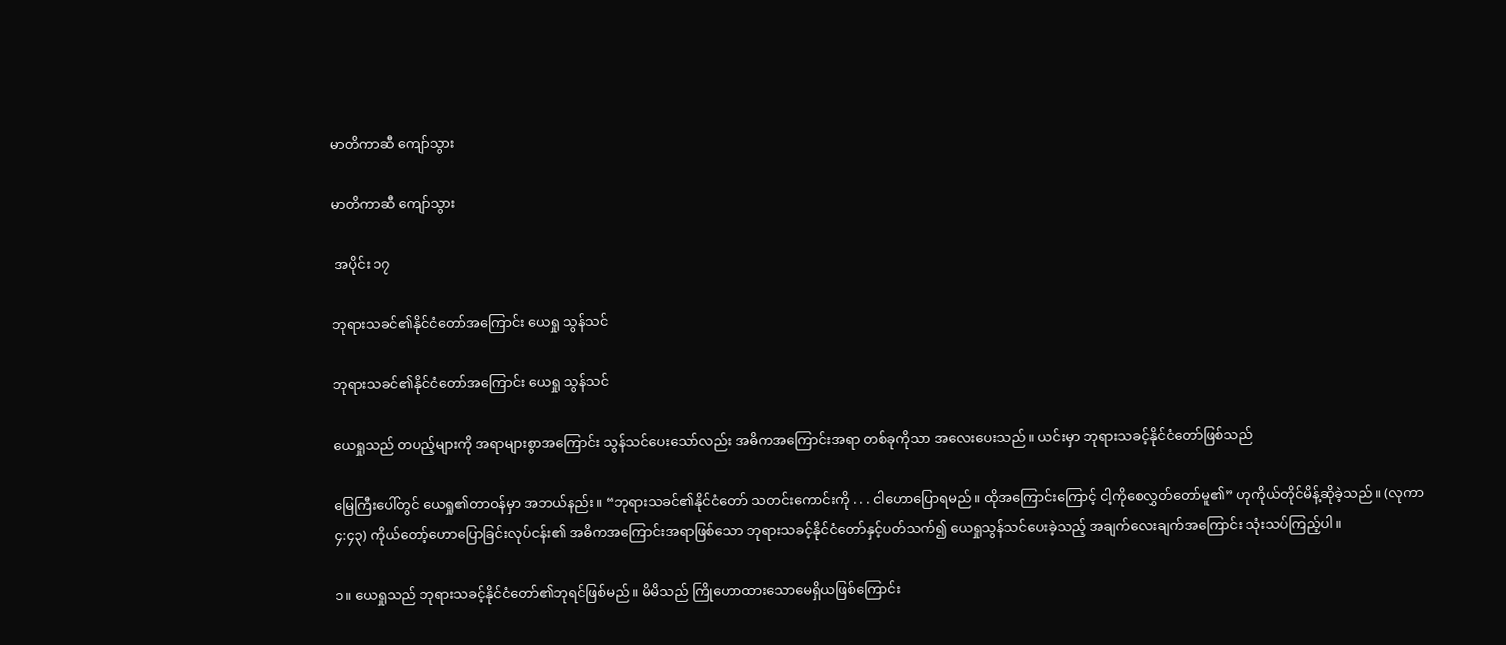မာတိကာဆီ ကျော်သွား

မာတိကာဆီ ကျော်သွား

 အပိုင်း ၁၇

ဘုရားသခင်၏နိုင်ငံတော်အကြောင်း ယေရှု သွန်သင်

ဘုရားသခင်၏နိုင်ငံတော်အကြောင်း ယေရှု သွန်သင်

ယေရှုသည် တပည့်များကို အရာများစွာအကြောင်း သွန်သင်ပေးသော်လည်း အဓိကအကြောင်းအရာ တစ်ခုကိုသာ အလေးပေးသည်။ ယင်းမှာ ဘုရားသခင့်နိုင်ငံတော်ဖြစ်သည်

မြေကြီးပေါ်တွင် ယေရှု၏တာဝန်မှာ အဘယ်နည်း။ “ဘုရားသခင်၏နိုင်ငံတော် သတင်းကောင်းကို . . . ငါဟောပြောရမည်။ ထိုအကြောင်းကြောင့် ငါ့ကိုစေလွှတ်တော်မူ၏” ဟုကိုယ်တိုင်မိန့်ဆိုခဲ့သည်။ (လုကာ ၄:၄၃) ကိုယ်တော့်ဟောပြောခြင်းလုပ်ငန်း၏ အဓိကအကြောင်းအရာဖြစ်သော ဘုရားသခင့်နိုင်ငံတော်နှင့်ပတ်သက်၍ ယေရှုသွန်သင်ပေးခဲ့သည့် အချက်လေးချက်အကြောင်း သုံးသပ်ကြည့်ပါ။

၁။ ယေရှုသည် ဘုရားသခင့်နိုင်ငံတော်၏ဘုရင်ဖြစ်မည်။ မိမိသည် ကြိုဟောထားသောမေရှိယဖြစ်ကြောင်း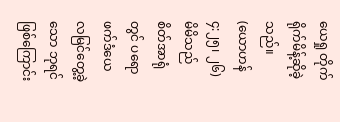ယေရှု တိုက်ရိုက်မိန့်ဆိုခဲ့သည်။ (ယောဟန် ၄:၂၅၊ ၂၆) မိမိသည် စိတ်အာရုံတွင် ပရောဖက်ဒံယေလမြင်တွေ့ခဲ့သော ဘုရင်ဖြစ်ကြောင်း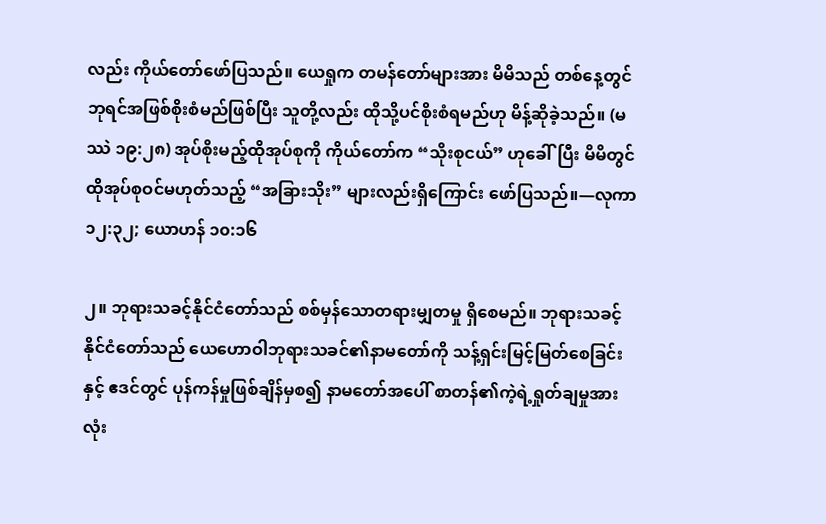လည်း ကိုယ်တော်ဖော်ပြသည်။ ယေရှုက တမန်တော်များအား မိမိသည် တစ်နေ့တွင် ဘုရင်အဖြစ်စိုးစံမည်ဖြစ်ပြီး သူတို့လည်း ထိုသို့ပင်စိုးစံရမည်ဟု မိန့်ဆိုခဲ့သည်။ (မဿဲ ၁၉:၂၈) အုပ်စိုးမည့်ထိုအုပ်စုကို ကိုယ်တော်က “သိုးစုငယ်” ဟုခေါ်ပြီး မိမိတွင် ထိုအုပ်စုဝင်မဟုတ်သည့် “အခြားသိုး” များလည်းရှိကြောင်း ဖော်ပြသည်။—လုကာ ၁၂:၃၂; ယောဟန် ၁၀:၁၆

၂။ ဘုရားသခင့်နိုင်ငံတော်သည် စစ်မှန်သောတရားမျှတမှု ရှိစေမည်။ ဘုရားသခင့်နိုင်ငံတော်သည် ယေဟောဝါဘုရားသခင်၏နာမတော်ကို သန့်ရှင်းမြင့်မြတ်စေခြင်းနှင့် ဧဒင်တွင် ပုန်ကန်မှုဖြစ်ချိန်မှစ၍ နာမတော်အပေါ် စာတန်၏ကဲ့ရဲ့ရှုတ်ချမှုအားလုံး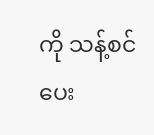ကို သန့်စင်ပေး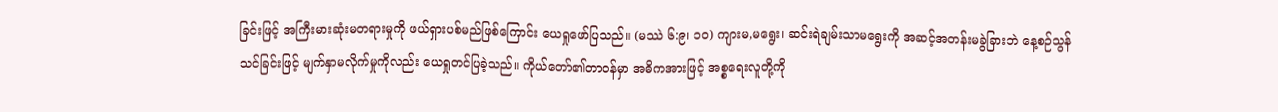ခြင်းဖြင့် အကြီးမားဆုံးမတရားမှုကို ဖယ်ရှားပစ်မည်ဖြစ်ကြောင်း ယေရှုဖော်ပြသည်။ (မဿဲ ၆:၉၊ ၁၀) ကျားမ,မရွေး၊ ဆင်းရဲချမ်းသာမရွေးကို အဆင့်အတန်းမခွဲခြားဘဲ နေ့စဉ်သွန်သင်ခြင်းဖြင့် မျက်နှာမလိုက်မှုကိုလည်း ယေရှုတင်ပြခဲ့သည်။ ကိုယ်တော်၏တာဝန်မှာ အဓိကအားဖြင့် အစ္စရေးလူတို့ကို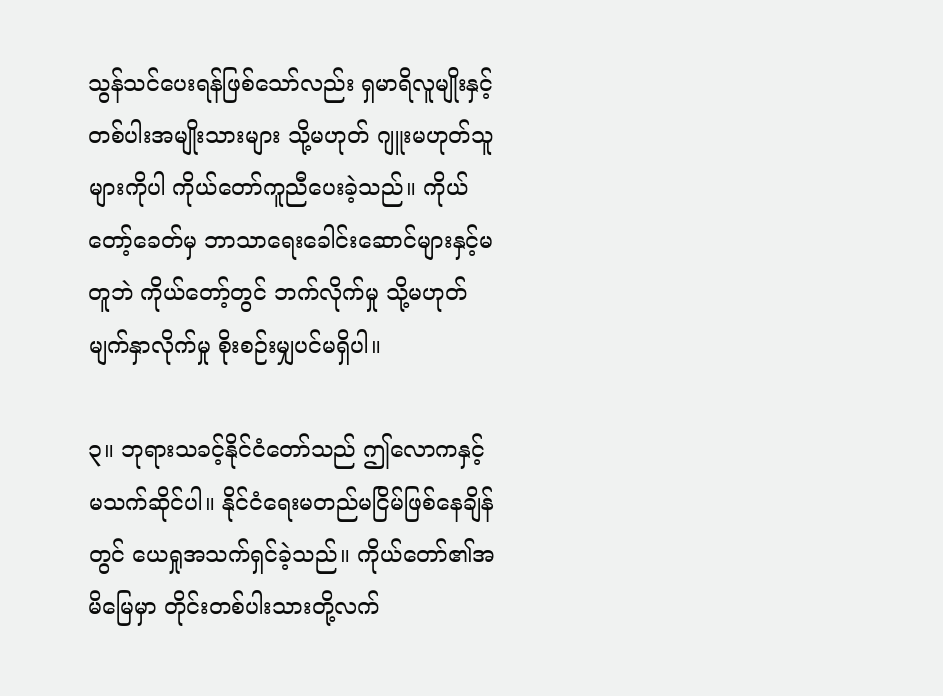သွန်သင်ပေးရန်ဖြစ်သော်လည်း ရှမာရိလူမျိုးနှင့် တစ်ပါးအမျိုးသားများ သို့မဟုတ် ဂျူးမဟုတ်သူများကိုပါ ကိုယ်တော်ကူညီပေးခဲ့သည်။ ကိုယ်တော့်ခေတ်မှ ဘာသာရေးခေါင်းဆောင်များနှင့်မတူဘဲ ကိုယ်တော့်တွင် ဘက်လိုက်မှု သို့မဟုတ် မျက်နှာလိုက်မှု စိုးစဉ်းမျှပင်မရှိပါ။

၃။ ဘုရားသခင့်နိုင်ငံတော်သည် ဤလောကနှင့်မသက်ဆိုင်ပါ။ နိုင်ငံရေးမတည်မငြိမ်ဖြစ်နေချိန်တွင် ယေရှုအသက်ရှင်ခဲ့သည်။ ကိုယ်တော်၏အမိမြေမှာ တိုင်းတစ်ပါးသားတို့လက်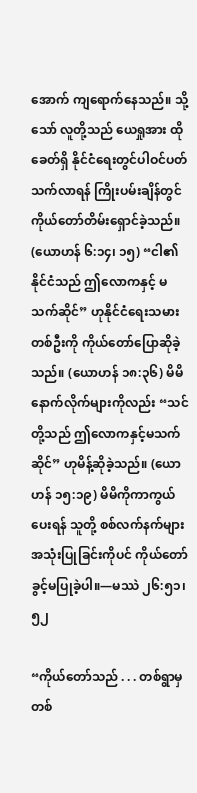အောက် ကျရောက်နေသည်။ သို့သော် လူတို့သည် ယေရှုအား ထိုခေတ်ရှိ နိုင်ငံရေးတွင်ပါဝင်ပတ်သက်လာရန် ကြိုးပမ်းချိန်တွင် ကိုယ်တော်တိမ်းရှောင်ခဲ့သည်။ (ယောဟန် ၆:၁၄၊ ၁၅) “ငါ၏နိုင်ငံသည် ဤလောကနှင့် မသက်ဆိုင်” ဟုနိုင်ငံရေးသမားတစ်ဦးကို ကိုယ်တော်ပြောဆိုခဲ့သည်။ (ယောဟန် ၁၈:၃၆) မိမိနောက်လိုက်များကိုလည်း “သင်တို့သည် ဤလောကနှင့်မသက်ဆိုင်” ဟုမိန့်ဆိုခဲ့သည်။ (ယောဟန် ၁၅:၁၉) မိမိကိုကာကွယ်ပေးရန် သူတို့ စစ်လက်နက်များအသုံးပြုခြင်းကိုပင် ကိုယ်တော်ခွင့်မပြုခဲ့ပါ။—မဿဲ ၂၆:၅၁၊ ၅၂

“ကိုယ်တော်သည် . . . တစ်ရွာမှတစ်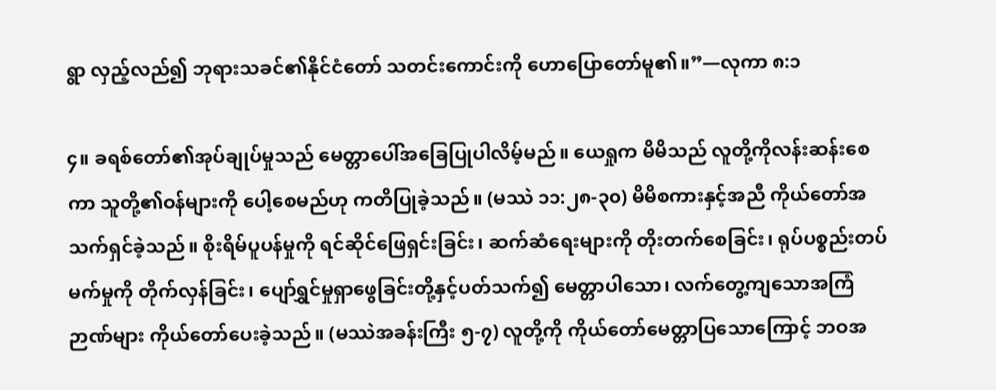ရွာ လှည့်လည်၍ ဘုရားသခင်၏နိုင်ငံတော် သတင်းကောင်းကို ဟောပြောတော်မူ၏။”—လုကာ ၈:၁

၄။ ခရစ်တော်၏အုပ်ချုပ်မှုသည် မေတ္တာပေါ်အခြေပြုပါလိမ့်မည်။ ယေရှုက မိမိသည် လူတို့ကိုလန်းဆန်းစေကာ သူတို့၏ဝန်များကို ပေါ့စေမည်ဟု ကတိပြုခဲ့သည်။ (မဿဲ ၁၁:၂၈-၃၀) မိမိစကားနှင့်အညီ ကိုယ်တော်အသက်ရှင်ခဲ့သည်။ စိုးရိမ်ပူပန်မှုကို ရင်ဆိုင်ဖြေရှင်းခြင်း၊ ဆက်ဆံရေးများကို တိုးတက်စေခြင်း၊ ရုပ်ပစ္စည်းတပ်မက်မှုကို တိုက်လှန်ခြင်း၊ ပျော်ရွှင်မှုရှာဖွေခြင်းတို့နှင့်ပတ်သက်၍ မေတ္တာပါသော၊ လက်တွေ့ကျသောအကြံဉာဏ်များ ကိုယ်တော်ပေးခဲ့သည်။ (မဿဲအခန်းကြီး ၅-၇) လူတို့ကို ကိုယ်တော်မေတ္တာပြသောကြောင့် ဘဝအ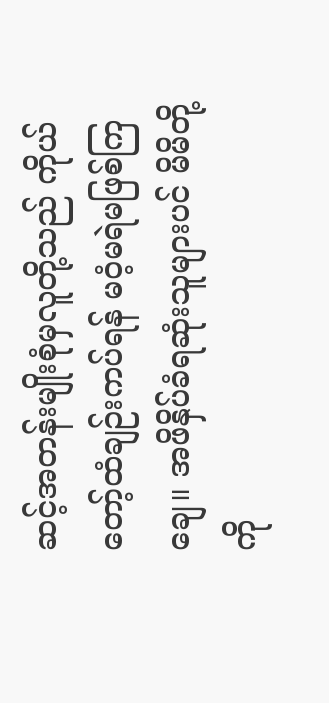ဆင့်အတန်းမျိုးစုံမှလူတို့သည် ကိုယ်တော့်ထံချဉ်းကပ်ရန် မဝံ့မရဲမဖြစ်ကြချေ။ အဖိနှိပ်ခံရဆုံးသူများပင် မိမိတို့ကို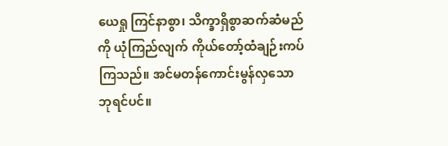ယေရှု ကြင်နာစွာ၊ သိက္ခာရှိစွာဆက်ဆံမည်ကို ယုံကြည်လျက် ကိုယ်တော့်ထံချဉ်းကပ်ကြသည်။ အင်မတန်ကောင်းမွန်လှသော ဘုရင်ပင်။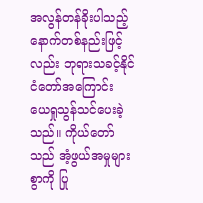အလွန်တန်ခိုးပါသည့် နောက်တစ်နည်းဖြင့်လည်း ဘုရားသခင့်နိုင်ငံတော်အကြောင်း ယေရှုသွန်သင်ပေးခဲ့သည်။ ကိုယ်တော်သည် အံ့ဖွယ်အမှုများစွာကို ပြု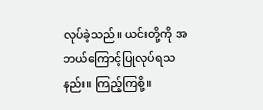လုပ်ခဲ့သည်။ ယင်းတို့ကို အဘယ်ကြောင့်ပြုလုပ်ရသနည်း။ ကြည့်ကြစို့။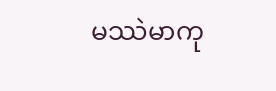မဿဲမာကု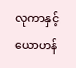လုကာနှင့်ယောဟန်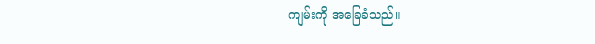ကျမ်းကို အခြေခံသည်။